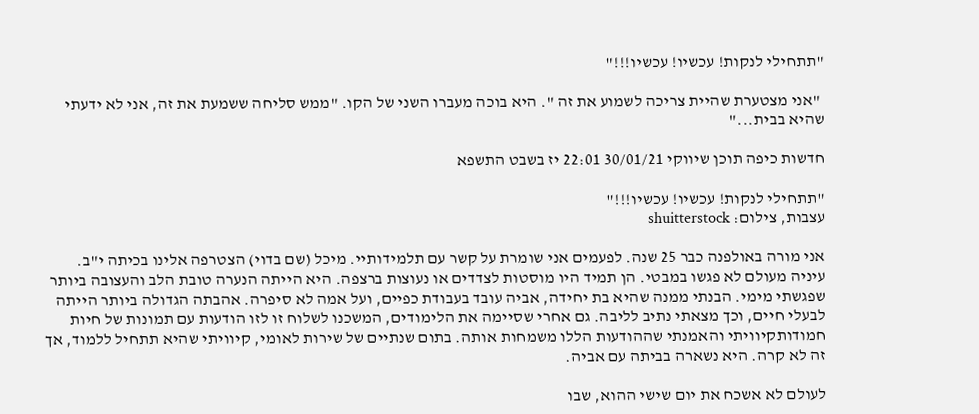"תתחילי לנקות! עכשיו! עכשיו!!!"

 "אני מצטערת שהיית צריכה לשמוע את זה ". היא בוכה מעברו השני של הקו. "ממש סליחה ששמעת את זה, אני לא ידעתי שהיא בבית..."

חדשות כיפה תוכן שיווקי 30/01/21 22:01 יז בשבט התשפא

"תתחילי לנקות! עכשיו! עכשיו!!!"
עצבות, צילום: shuitterstock

אני מורה באולפנה כבר 25 שנה. לפעמים אני שומרת על קשר עם תלמידותיי. מיכל (שם בדוי) הצטרפה אלינו בכיתה י"ב. עיניה מעולם לא פגשו במבטי. הן תמיד היו מוסטות לצדדים או נעוצות ברצפה. היא הייתה הנערה טובת הלב והעצובה ביותר שפגשתי מימי. הבנתי ממנה שהיא בת יחידה, אביה עובד בעבודת כפיים, ועל אמה לא סיפרה. אהבתה הגדולה ביותר הייתה לבעלי חיים, וכך מצאתי נתיב לליבה. גם אחרי שסיימה את הלימודים, המשכנו לשלוח זו לזו הודעות עם תמונות של חיות חמודותקיוויתי והאמנתי שההודעות הללו משמחות אותה. בתום שנתיים של שירות לאומי, קיוויתי שהיא תתחיל ללמוד, אך זה לא קרה. היא נשארה בביתה עם אביה.

לעולם לא אשכח את יום שישי ההוא, שבו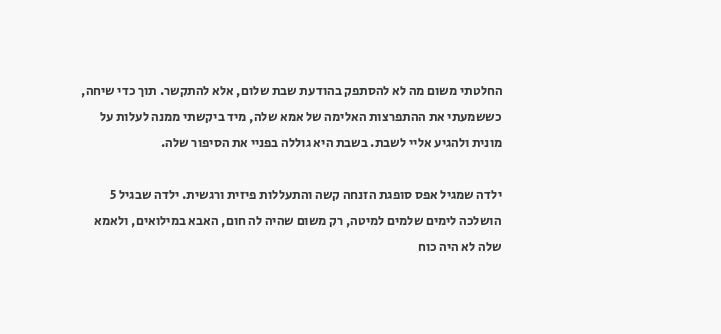החלטתי משום מה לא להסתפק בהודעת שבת שלום, אלא להתקשר. תוך כדי שיחה, כששמעתי את ההתפרצות האלימה של אמא שלה, מיד ביקשתי ממנה לעלות על מונית ולהגיע אליי לשבת. בשבת היא גוללה בפניי את הסיפור שלה.

ילדה שמגיל אפס סופגת הזנחה קשה והתעללות פיזית ורגשית. ילדה שבגיל 5 הושלכה לימים שלמים למיטה, רק משום שהיה לה חום, האבא במילואים, ולאמא שלה לא היה כוח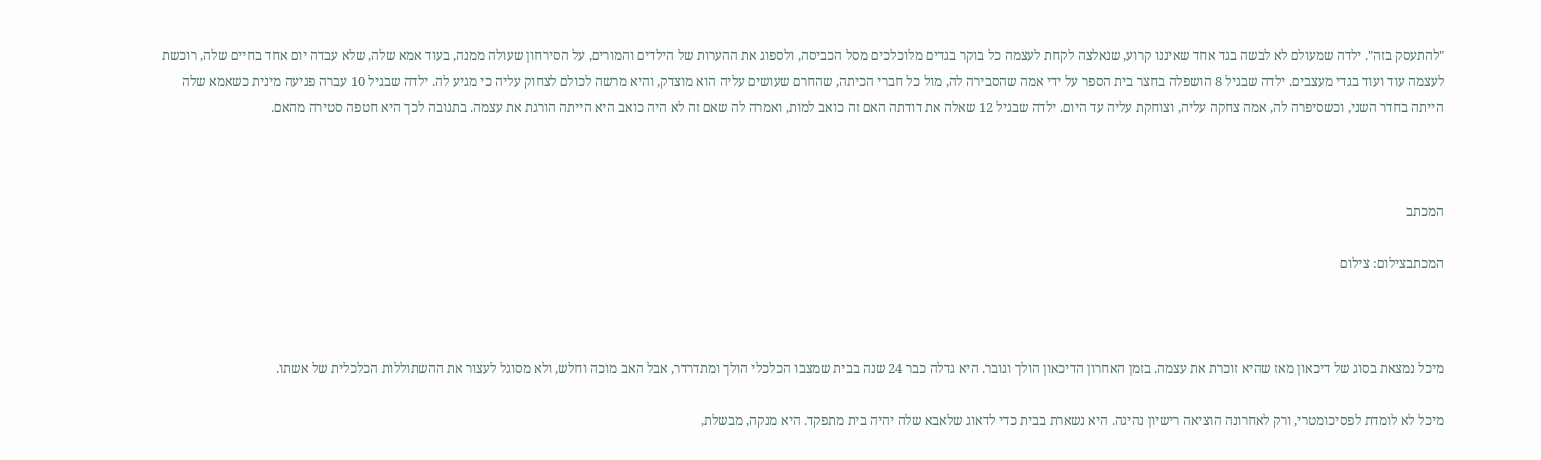"להתעסק בזה". ילדה שמעולם לא לבשה בגד אחד שאיננו קרוע, שנאלצה לקחת לעצמה כל בוקר בגדים מלוכלכים מסל הכביסה, ולספוג את ההערות של הילדים והמורים, על הסירחון שעולה ממנה, בעוד אמא שלה, שלא עבדה יום אחד בחיים שלה, רוכשת לעצמה עוד ועוד בגדי מעצבים. ילדה שבגיל 8 הושפלה בחצר בית הספר על ידי אמה שהסבירה לה, מול כל חברי הכיתה, שהחרם שעושים עליה הוא מוצדק, והיא מרשה לכולם לצחוק עליה כי מגיע לה. ילדה שבגיל 10 עברה פגיעה מינית כשאמא שלה הייתה בחדר השני, וכשסיפרה לה, אמה צחקה עליה, וצוחקת עליה עד היום. ילדה שבגיל 12 שאלה את דודתה האם זה כואב למות, ואמרה לה שאם זה לא היה כואב היא הייתה הורגת את עצמה. בתגובה לכך היא חטפה סטירה מהאם.



המכתב

המכתבצילום: צילום



מיכל נמצאת בסוג של דיכאון מאז שהיא זוכרת את עצמה. בזמן האחרון הדיכאון הולך וגובר. היא גדלה כבר 24 שנה בבית שמצבו הכלכלי הולך ומתדרדר, אבל האב מוכה וחלש, ולא מסוגל לעצור את ההשתוללות הכלכלית של אשתו.

מיכל לא לומדת לפסיכומטרי, ורק לאחרונה הוציאה רישיון נהיגה. היא נשארת בבית כדי לדאוג שלאבא שלה יהיה בית מתפקד. היא מנקה, מבשלת,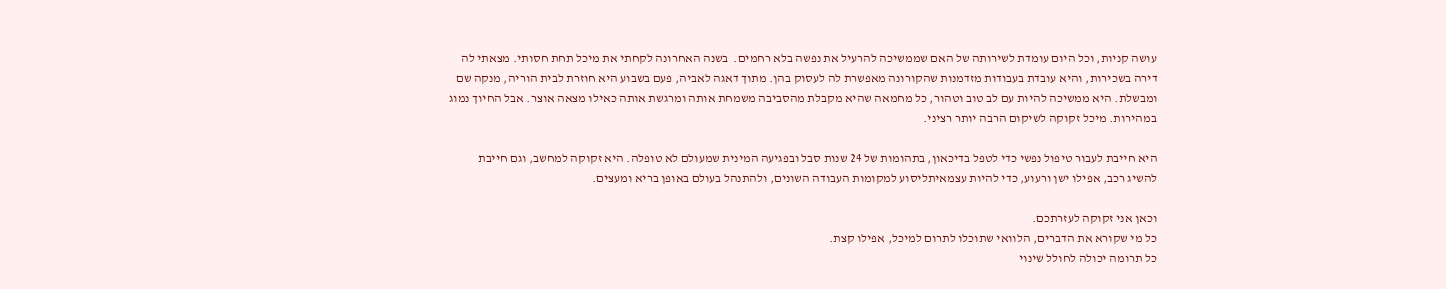עושה קניות, וכל היום עומדת לשירותה של האם שממשיכה להרעיל את נפשה בלא רחמים.  בשנה האחרונה לקחתי את מיכל תחת חסותי. מצאתי לה דירה בשכירות, והיא עובדת בעבודות מזדמנות שהקורונה מאפשרת לה לעסוק בהן. מתוך דאגה לאביה, פעם בשבוע היא חוזרת לבית הוריה, מנקה שם ומבשלת. היא ממשיכה להיות עם לב טוב וטהור, כל מחמאה שהיא מקבלת מהסביבה משמחת אותה ומרגשת אותה כאילו מצאה אוצר. אבל החיוך נמוג במהירות. מיכל זקוקה לשיקום הרבה יותר רציני.

היא חייבת לעבור טיפול נפשי כדי לטפל בדיכאון, בתהומות של 24 שנות סבל ובפגיעה המינית שמעולם לא טופלה. היא זקוקה למחשב, וגם חייבת להשיג רכב, אפילו ישן ורעוע, כדי להיות עצמאיתליסוע למקומות העבודה השונים, ולהתנהל בעולם באופן בריא ומעצים.

וכאן אני זקוקה לעזרתכם.
כל מי שקורא את הדברים, הלוואי שתוכלו לתרום למיכל, אפילו קצת.
כל תרומה יכולה לחולל שינוי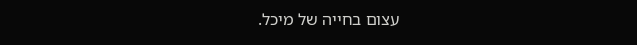עצום בחייה של מיכל.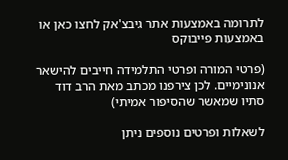לתרומה באמצעות אתר גיבצ'אק לחצו כאן או באמצעות פייבוקס

(פרטי המורה ופרטי התלמידה חייבים להישאר אנונימיים. לכן צירפנו מכתב מאת הרב דוד סתיו שמאשר שהסיפור אמיתי)

לשאלות ופרטים נוספים ניתן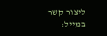ליצור קשר במייל: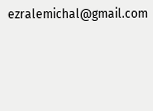ezralemichal@gmail.com